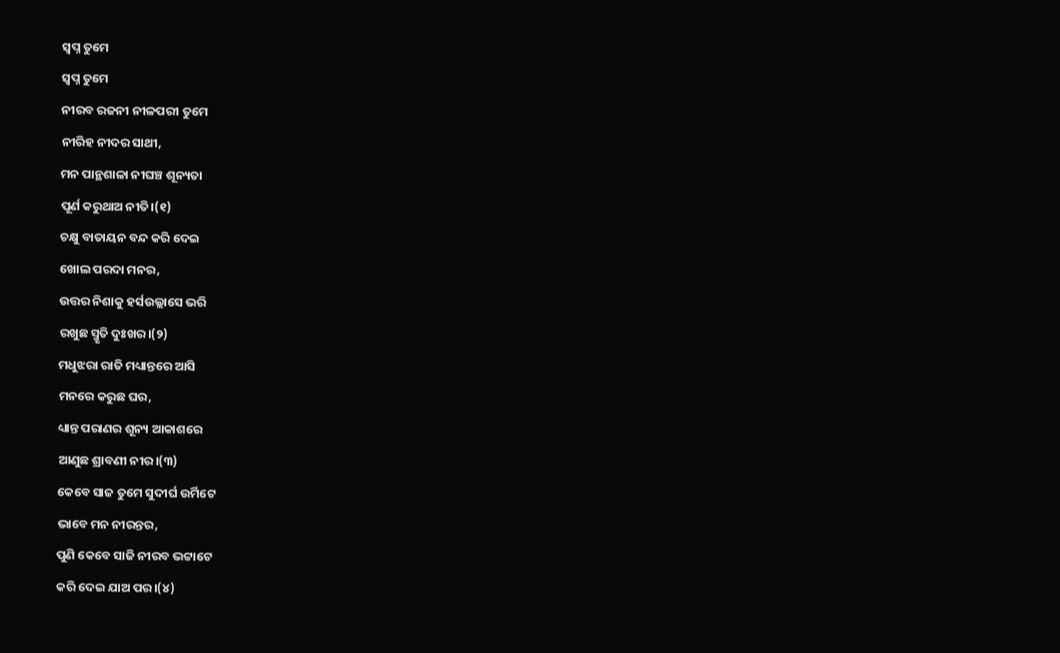ସ୍ଵପ୍ନ ତୁମେ
ସ୍ଵପ୍ନ ତୁମେ
ନୀରବ ରଜନୀ ନୀଳପରୀ ତୁମେ
ନୀରିହ ନୀଦର ସାଥୀ,
ମନ ପାନ୍ଥଶାଳା ନୀଘଞ୍ଚ ଶୂନ୍ୟତା
ପୂର୍ଣ କରୁଥାଅ ନୀତି।(୧)
ଚକ୍ଷୁ ବାତାୟନ ବନ୍ଦ କରି ଦେଇ
ଖୋଲ ପରଦା ମନର,
ଉତ୍ତର ନିଶାକୁ ହର୍ସଉଲ୍ଲାସେ ଭରି
ରଖୁଛ ସ୍ମୃତି ଦୁଃଖର।(୨)
ମଧୁଝରା ରାତି ମଧ୍ୟାନ୍ତରେ ଆସି
ମନରେ କରୁଛ ଘର,
ଧ୍ୟାନ୍ତ ପରାଣର ଶୂନ୍ୟ ଆକାଶରେ
ଆଣୁଛ ଶ୍ରାବଣୀ ନୀର।(୩)
କେବେ ସାଜ ତୁମେ ସୁଦୀର୍ଘ ଉର୍ମିଟେ
ଭାବେ ମନ ନୀରନ୍ତର,
ପୁଣି କେବେ ସାଜି ନୀରବ ଭଟ୍ଟାଟେ
କରି ଦେଇ ଯାଅ ପର।(୪)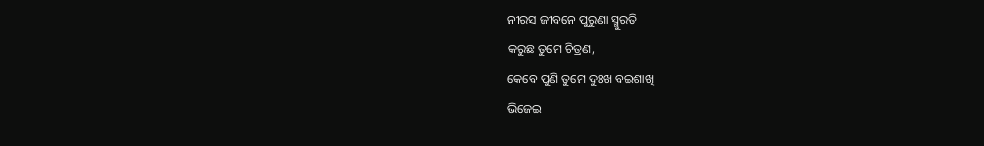ନୀରସ ଜୀବନେ ପୁରୁଣା ସ୍ମୁରତି
କରୁଛ ତୁମେ ଚିତ୍ରଣ,
କେବେ ପୁଣି ତୁମେ ଦୁଃଖ ବଇଶାଖି
ଭିଜେଇ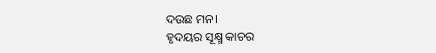ଦଉଛ ମନ।
ହୃଦୟର ସୂକ୍ଷ୍ମ କାଚର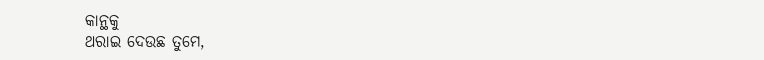କାନ୍ଥକୁ
ଥରାଇ ଦେଉଛ ତୁମେ,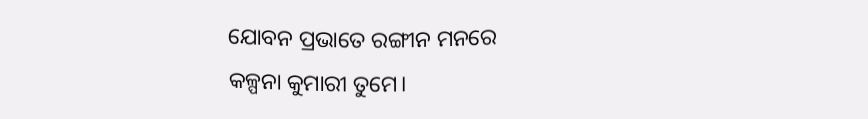ଯୋବନ ପ୍ରଭାତେ ରଙ୍ଗୀନ ମନରେ
କଳ୍ପନା କୁମାରୀ ତୁମେ।